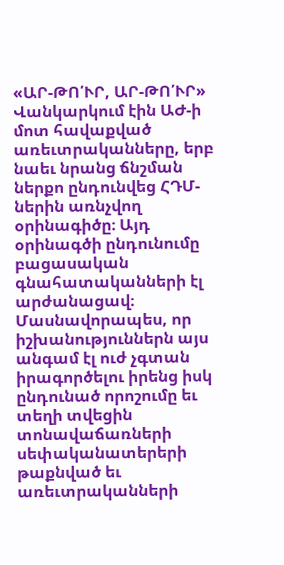«ԱՐ-ԹՈ՛ՒՐ, ԱՐ-ԹՈ՛ՒՐ» Վանկարկում էին ԱԺ-ի մոտ հավաքված առեւտրականները, երբ նաեւ նրանց ճնշման ներքո ընդունվեց ՀԴՄ-ներին առնչվող օրինագիծը։ Այդ օրինագծի ընդունումը բացասական գնահատականների էլ արժանացավ։ Մասնավորապես, որ իշխանություններն այս անգամ էլ ուժ չգտան իրագործելու իրենց իսկ ընդունած որոշումը եւ տեղի տվեցին տոնավաճառների սեփականատերերի թաքնված եւ առեւտրականների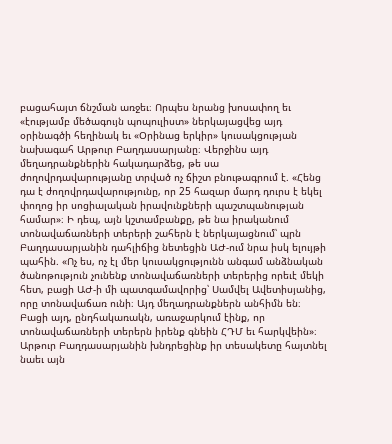բացահայտ ճնշման առջեւ։ Որպես նրանց խոսափող եւ «էությամբ մեծագույն պոպուլիստ» ներկայացվեց այդ օրինագծի հեղինակ եւ «Օրինաց երկիր» կուսակցության նախագահ Արթուր Բաղդասարյանը։ Վերջինս այդ մեղադրանքներին հակադարձեց, թե սա ժողովրդավարությանը տրված ոչ ճիշտ բնութագրում է. «Հենց դա է ժողովրդավարությունը, որ 25 հազար մարդ դուրս է եկել փողոց իր սոցիալական իրավունքների պաշտպանության համար»։ Ի դեպ, այն կշտամբանքը, թե նա իրականում տոնավաճառների տերերի շահերն է ներկայացնում՝ պրն Բաղդասարյանին դահլիճից նետեցին ԱԺ-ում նրա իսկ ելույթի պահին. «Ոչ ես, ոչ էլ մեր կուսակցությունն անգամ անձնական ծանոթություն չունենք տոնավաճառների տերերից որեւէ մեկի հետ, բացի ԱԺ-ի մի պատգամավորից՝ Սամվել Ավետիսյանից, որը տոնավաճառ ունի։ Այդ մեղադրանքներն անհիմն են։ Բացի այդ, ընդհակառակն, առաջարկում էինք, որ տոնավաճառների տերերն իրենք գնեին ՀԴՄ եւ հարկվեին»։ Արթուր Բաղդասարյանին խնդրեցինք իր տեսակետը հայտնել նաեւ այն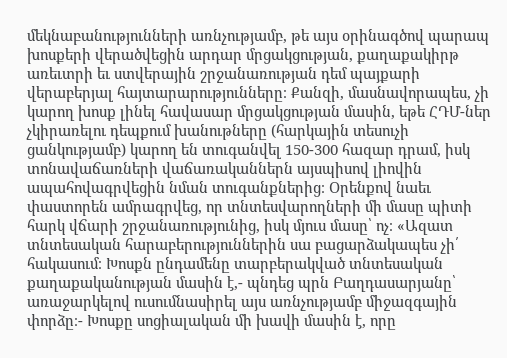մեկնաբանությունների առնչությամբ, թե այս օրինագծով պարապ խոսքերի վերածվեցին արդար մրցակցության, քաղաքակիրթ առեւտրի եւ ստվերային շրջանառության դեմ պայքարի վերաբերյալ հայտարարությունները։ Քանզի, մասնավորապես, չի կարող խոսք լինել հավասար մրցակցության մասին, եթե ՀԴՄ-ներ չկիրառելու դեպքում խանութները (հարկային տեսուչի ցանկությամբ) կարող են տուգանվել 150-300 հազար դրամ, իսկ տոնավաճառների վաճառականներն այսպիսով լիովին ապահովագրվեցին նման տուգանքներից։ Օրենքով նաեւ փաստորեն ամրագրվեց, որ տնտեսվարողների մի մասը պիտի հարկ վճարի շրջանառությունից, իսկ մյուս մասը՝ ոչ։ «Ազատ տնտեսական հարաբերություններին սա բացարձակապես չի՛ հակասում։ Խոսքն ընդամենը տարբերակված տնտեսական քաղաքականության մասին է,- պնդեց պրն Բաղդասարյանը՝ առաջարկելով ուսումնասիրել այս առնչությամբ միջազգային փորձը։- Խոսքը սոցիալական մի խավի մասին է, որը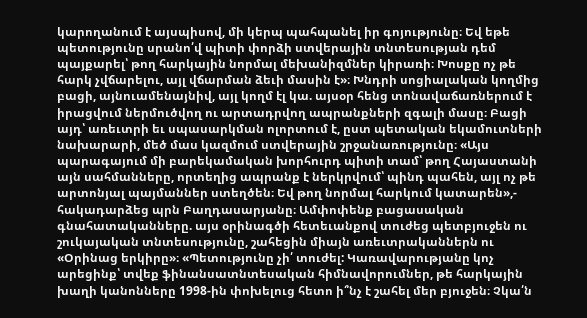կարողանում է այսպիսով, մի կերպ պահպանել իր գոյությունը։ Եվ եթե պետությունը սրանո՛վ պիտի փորձի ստվերային տնտեսության դեմ պայքարել՝ թող հարկային նորմալ մեխանիզմներ կիրառի։ Խոսքը ոչ թե հարկ չվճարելու, այլ վճարման ձեւի մասին է»։ Խնդրի սոցիալական կողմից բացի, այնուամենայնիվ, այլ կողմ էլ կա. այսօր հենց տոնավաճառներում է իրացվում ներմուծվող ու արտադրվող ապրանքների զգալի մասը։ Բացի այդ՝ առեւտրի եւ սպասարկման ոլորտում է, ըստ պետական եկամուտների նախարարի, մեծ մաս կազմում ստվերային շրջանառությունը։ «Այս պարագայում մի բարեկամական խորհուրդ պիտի տամ՝ թող Հայաստանի այն սահմանները, որտեղից ապրանք է ներկրվում՝ պինդ պահեն, այլ ոչ թե արտոնյալ պայմաններ ստեղծեն։ Եվ թող նորմալ հարկում կատարեն»,- հակադարձեց պրն Բաղդասարյանը։ Ամփոփենք բացասական գնահատականները. այս օրինագծի հետեւանքով տուժեց պետբյուջեն ու շուկայական տնտեսությունը, շահեցին միայն առեւտրականներն ու «Օրինաց երկիրը»։ «Պետությունը չի՛ տուժել: Կառավարությանը կոչ արեցինք՝ տվեք ֆինանսատնտեսական հիմնավորումներ, թե հարկային խաղի կանոնները 1998-ին փոխելուց հետո ի՞նչ է շահել մեր բյուջեն։ Չկա՛ն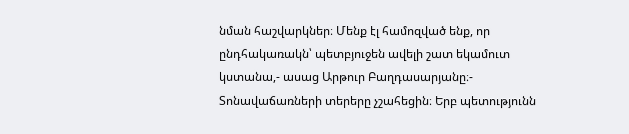նման հաշվարկներ։ Մենք էլ համոզված ենք, որ ընդհակառակն՝ պետբյուջեն ավելի շատ եկամուտ կստանա,- ասաց Արթուր Բաղդասարյանը։- Տոնավաճառների տերերը չշահեցին։ Երբ պետությունն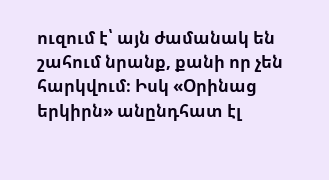ուզում է՝ այն ժամանակ են շահում նրանք, քանի որ չեն հարկվում։ Իսկ «Օրինաց երկիրն» անընդհատ էլ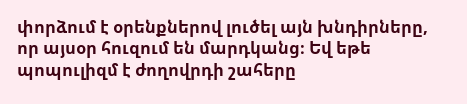փորձում է օրենքներով լուծել այն խնդիրները, որ այսօր հուզում են մարդկանց։ Եվ եթե պոպուլիզմ է ժողովրդի շահերը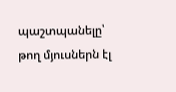պաշտպանելը՝ թող մյուսներն էլ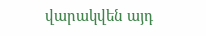վարակվեն այդ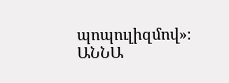պոպուլիզմով»։ ԱՆՆԱ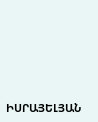ԻՍՐԱՅԵԼՅԱՆ